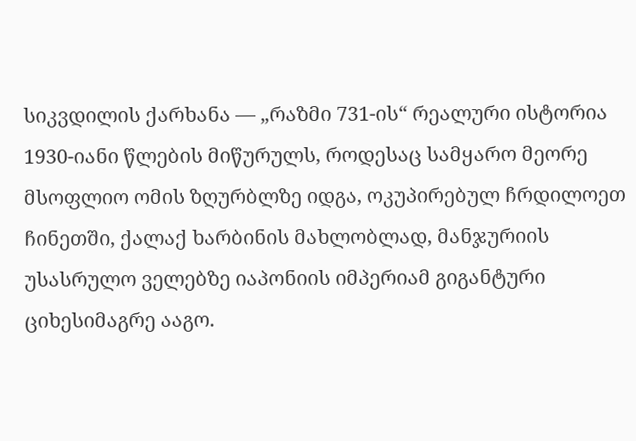სიკვდილის ქარხანა — „რაზმი 731-ის“ რეალური ისტორია
1930-იანი წლების მიწურულს, როდესაც სამყარო მეორე მსოფლიო ომის ზღურბლზე იდგა, ოკუპირებულ ჩრდილოეთ ჩინეთში, ქალაქ ხარბინის მახლობლად, მანჯურიის უსასრულო ველებზე იაპონიის იმპერიამ გიგანტური ციხესიმაგრე ააგო.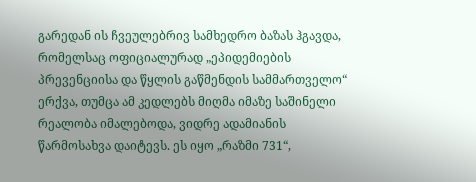გარედან ის ჩვეულებრივ სამხედრო ბაზას ჰგავდა, რომელსაც ოფიციალურად „ეპიდემიების პრევენციისა და წყლის გაწმენდის სამმართველო“ ერქვა, თუმცა ამ კედლებს მიღმა იმაზე საშინელი რეალობა იმალებოდა, ვიდრე ადამიანის წარმოსახვა დაიტევს. ეს იყო „რაზმი 731“,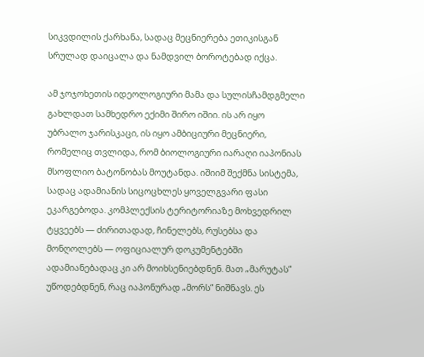სიკვდილის ქარხანა, სადაც მეცნიერება ეთიკისგან სრულად დაიცალა და ნამდვილ ბოროტებად იქცა.

ამ ჯოჯოხეთის იდეოლოგიური მამა და სულისჩამდგმელი გახლდათ სამხედრო ექიმი შირო იშიი. ის არ იყო უბრალო ჯარისკაცი, ის იყო ამბიციური მეცნიერი, რომელიც თვლიდა, რომ ბიოლოგიური იარაღი იაპონიას მსოფლიო ბატონობას მოუტანდა. იშიიმ შექმნა სისტემა, სადაც ადამიანის სიცოცხლეს ყოველგვარი ფასი ეკარგებოდა. კომპლექსის ტერიტორიაზე მოხვედრილ ტყვეებს — ძირითადად, ჩინელებს, რუსებსა და მონღოლებს — ოფიციალურ დოკუმენტებში ადამიანებადაც კი არ მოიხსენიებდნენ. მათ „მარუტას“ უწოდებდნენ, რაც იაპონურად „მორს“ ნიშნავს. ეს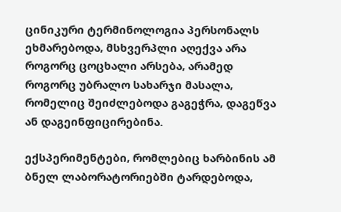ცინიკური ტერმინოლოგია პერსონალს ეხმარებოდა, მსხვერპლი აღექვა არა როგორც ცოცხალი არსება, არამედ როგორც უბრალო სახარჯი მასალა, რომელიც შეიძლებოდა გაგეჭრა, დაგეწვა ან დაგეინფიცირებინა.

ექსპერიმენტები, რომლებიც ხარბინის ამ ბნელ ლაბორატორიებში ტარდებოდა,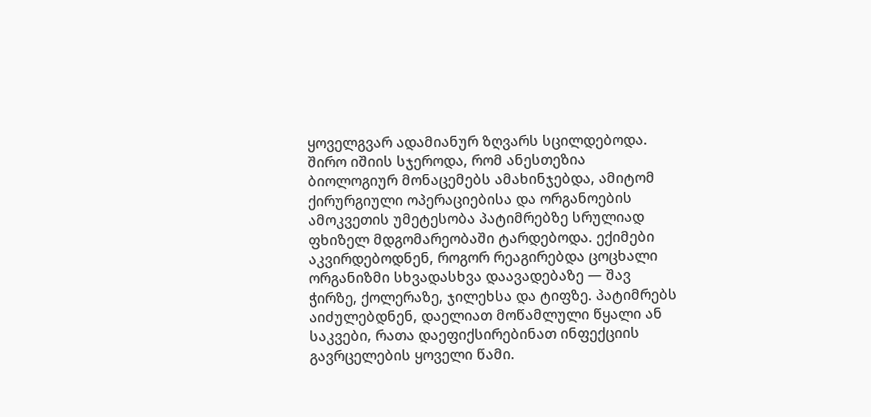ყოველგვარ ადამიანურ ზღვარს სცილდებოდა. შირო იშიის სჯეროდა, რომ ანესთეზია ბიოლოგიურ მონაცემებს ამახინჯებდა, ამიტომ ქირურგიული ოპერაციებისა და ორგანოების ამოკვეთის უმეტესობა პატიმრებზე სრულიად ფხიზელ მდგომარეობაში ტარდებოდა. ექიმები აკვირდებოდნენ, როგორ რეაგირებდა ცოცხალი ორგანიზმი სხვადასხვა დაავადებაზე — შავ ჭირზე, ქოლერაზე, ჯილეხსა და ტიფზე. პატიმრებს აიძულებდნენ, დაელიათ მოწამლული წყალი ან საკვები, რათა დაეფიქსირებინათ ინფექციის გავრცელების ყოველი წამი.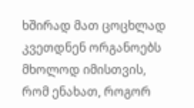ხშირად მათ ცოცხლად კვეთდნენ ორგანოებს მხოლოდ იმისთვის, რომ ენახათ, როგორ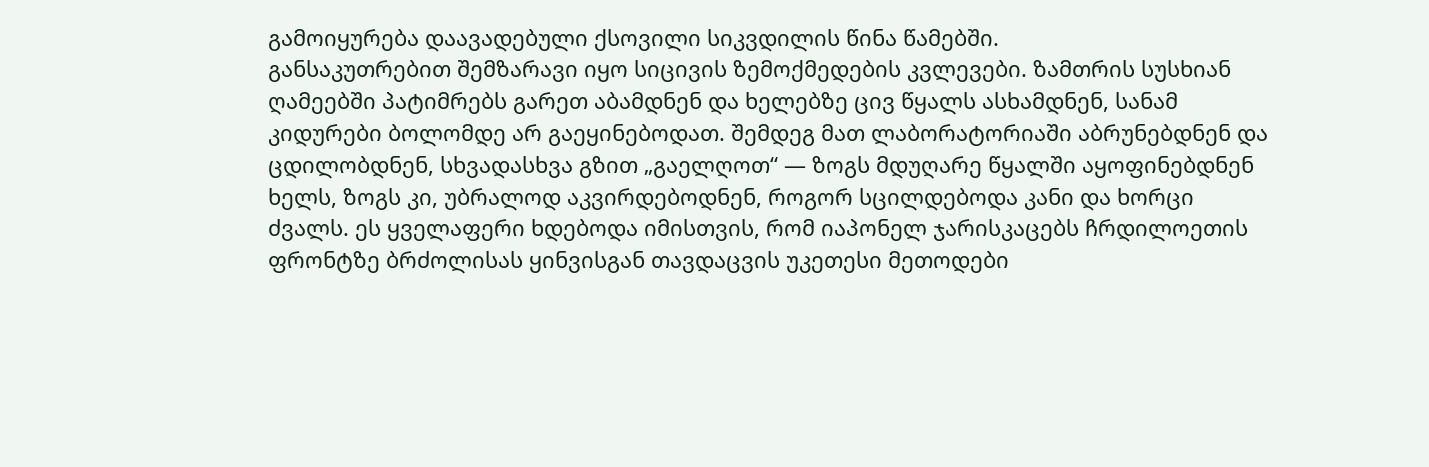გამოიყურება დაავადებული ქსოვილი სიკვდილის წინა წამებში.
განსაკუთრებით შემზარავი იყო სიცივის ზემოქმედების კვლევები. ზამთრის სუსხიან ღამეებში პატიმრებს გარეთ აბამდნენ და ხელებზე ცივ წყალს ასხამდნენ, სანამ კიდურები ბოლომდე არ გაეყინებოდათ. შემდეგ მათ ლაბორატორიაში აბრუნებდნენ და ცდილობდნენ, სხვადასხვა გზით „გაელღოთ“ — ზოგს მდუღარე წყალში აყოფინებდნენ ხელს, ზოგს კი, უბრალოდ აკვირდებოდნენ, როგორ სცილდებოდა კანი და ხორცი ძვალს. ეს ყველაფერი ხდებოდა იმისთვის, რომ იაპონელ ჯარისკაცებს ჩრდილოეთის ფრონტზე ბრძოლისას ყინვისგან თავდაცვის უკეთესი მეთოდები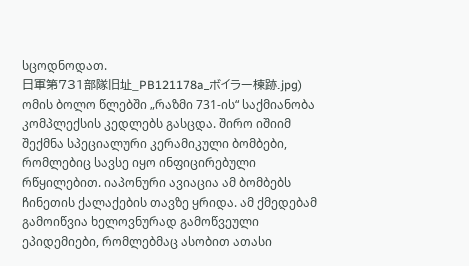სცოდნოდათ.
日軍第731部隊旧址_PB121178a_ボイラー楝跡.jpg)
ომის ბოლო წლებში „რაზმი 731-ის“ საქმიანობა კომპლექსის კედლებს გასცდა. შირო იშიიმ შექმნა სპეციალური კერამიკული ბომბები, რომლებიც სავსე იყო ინფიცირებული რწყილებით. იაპონური ავიაცია ამ ბომბებს ჩინეთის ქალაქების თავზე ყრიდა. ამ ქმედებამ გამოიწვია ხელოვნურად გამოწვეული ეპიდემიები, რომლებმაც ასობით ათასი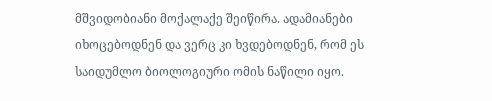მშვიდობიანი მოქალაქე შეიწირა. ადამიანები იხოცებოდნენ და ვერც კი ხვდებოდნენ, რომ ეს საიდუმლო ბიოლოგიური ომის ნაწილი იყო.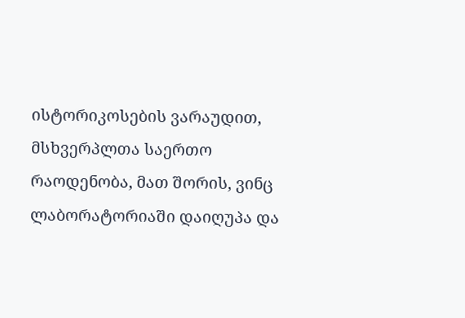ისტორიკოსების ვარაუდით, მსხვერპლთა საერთო რაოდენობა, მათ შორის, ვინც ლაბორატორიაში დაიღუპა და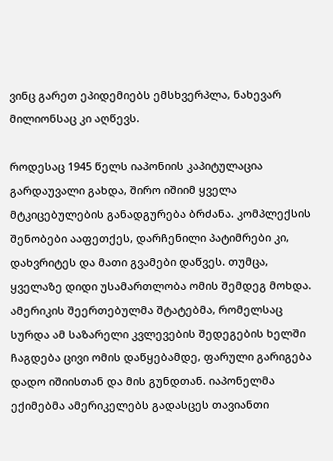ვინც გარეთ ეპიდემიებს ემსხვერპლა, ნახევარ მილიონსაც კი აღწევს.

როდესაც 1945 წელს იაპონიის კაპიტულაცია გარდაუვალი გახდა, შირო იშიიმ ყველა მტკიცებულების განადგურება ბრძანა. კომპლექსის შენობები ააფეთქეს, დარჩენილი პატიმრები კი, დახვრიტეს და მათი გვამები დაწვეს. თუმცა, ყველაზე დიდი უსამართლობა ომის შემდეგ მოხდა. ამერიკის შეერთებულმა შტატებმა, რომელსაც სურდა ამ საზარელი კვლევების შედეგების ხელში ჩაგდება ცივი ომის დაწყებამდე, ფარული გარიგება დადო იშიისთან და მის გუნდთან. იაპონელმა ექიმებმა ამერიკელებს გადასცეს თავიანთი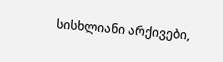სისხლიანი არქივები,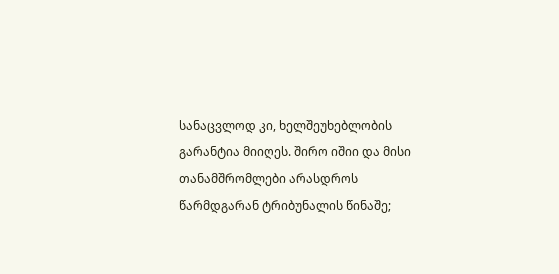სანაცვლოდ კი, ხელშეუხებლობის გარანტია მიიღეს. შირო იშიი და მისი თანამშრომლები არასდროს წარმდგარან ტრიბუნალის წინაშე;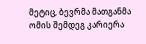მეტიც, ბევრმა მათგანმა ომის შემდეგ კარიერა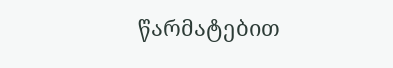წარმატებით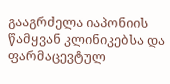გააგრძელა იაპონიის წამყვან კლინიკებსა და ფარმაცევტულ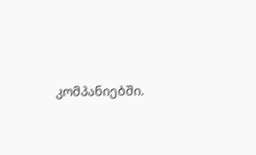კომპანიებში.